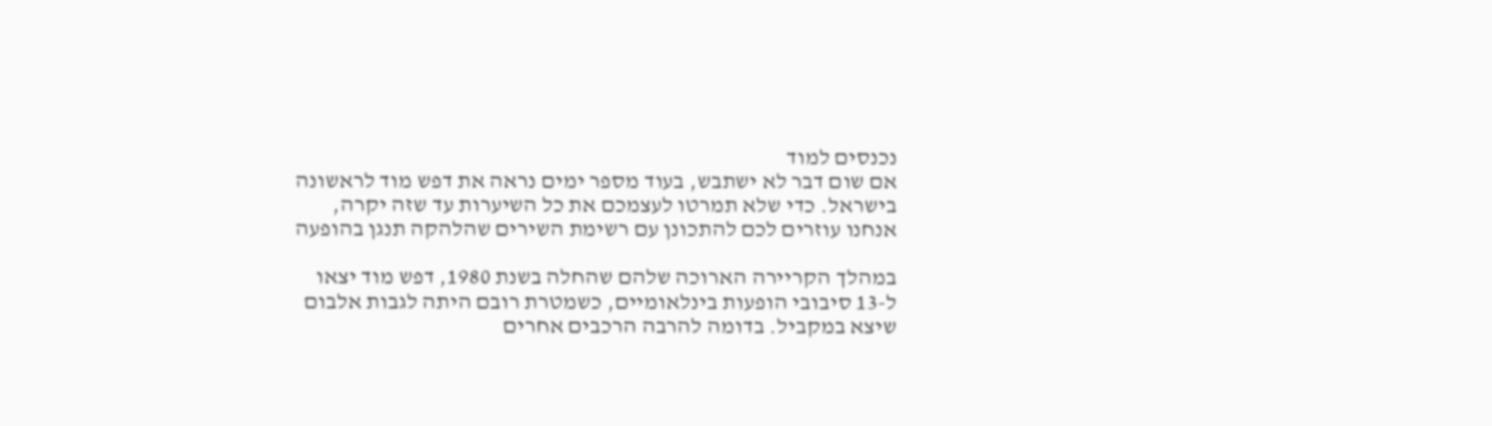נכנסים למוד
אם שום דבר לא ישתבש, בעוד מספר ימים נראה את דפש מוד לראשונה בישראל. כדי שלא תמרטו לעצמכם את כל השיערות עד שזה יקרה, אנחנו עוזרים לכם להתכונן עם רשימת השירים שהלהקה תנגן בהופעה

במהלך הקריירה הארוכה שלהם שהחלה בשנת 1980, דפש מוד יצאו ל-13 סיבובי הופעות בינלאומיים, כשמטרת רובם היתה לגבות אלבום שיצא במקביל. בדומה להרבה הרכבים אחרים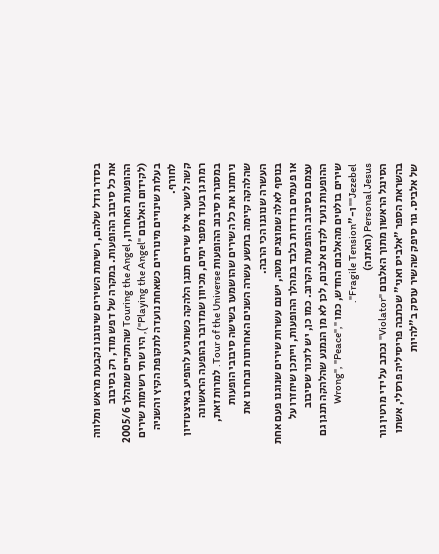בסדר גודל שלהם, רשימת השירים שינוגנו נקבעת מראש ומלווה את כל סיבוב ההופעות. במקרה של דפש מוד, רק בסיבוב ההופעות האחרון, Touring the Angel שהתקיים שמהלך 2005/6 (לקידום האלבום "Playing the Angel"), היו שתי רשימות שירים בעלות שינויים מינוריים כשאחת נועדה לתקופת הקיץ והשניה לחורף.
קשה לשער אילו שירים תנגן הלהקה כשתגיע להופיע באיצטדיון רמת גן בעוד מספר ימים, מכיוון שמדובר בהופעה הראשונה במסגרת סיבוב ההופעות Tour of the Universe. למרות זאת, ניתחנו את כל השירים שהושמעו בשישה סיבובי הופעות שהלהקה קיימה בתשע עשרה השנים האחרונות ובחרנו את העשרה שנוגנו הכי הרבה.
בנוסף לאלה שמוצגים מטה, ישנם עשרות שירים שנוגנו פעם אחת או פעמים בודדות בלבד במהלך ההופעות, וייתכן שיחזרו על עצמם בסיבוב ההופעות הקרוב. כמו כן, יש לזכור שסיבוב ההופעות נועד לקדם אלבום, לכן לא מן הנמנע שהלהקה תנגן גם שירים בולטים מהאלבום החדש, כמו "Wrong", "Peace", "Jezebel" ו-"Fragile Tension".
Personal Jesus (האזנה)
הסינגל הראשון מתוך האלבום "Violator" נכתב על ידי מרטין גור בהשראת הספר "אלביס ואני" שכתבה פריסיליה פרסלי, אשתו של אלביס. גור סיפק שהשיר עוסק ב"להיות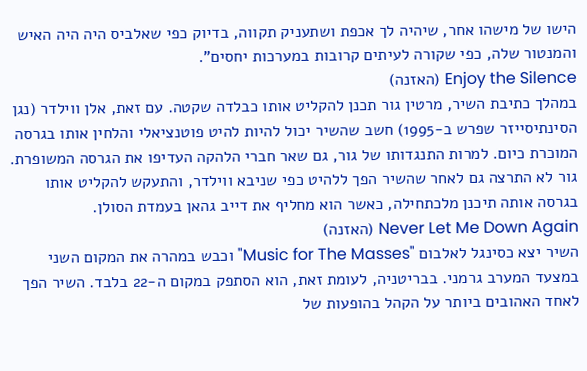הישו של מישהו אחר, שיהיה לך אכפת ושתעניק תקווה, בדיוק כפי שאלביס היה היה האיש והמנטור שלה, כפי שקורה לעיתים קרובות במערכות יחסים".
Enjoy the Silence (האזנה)
במהלך כתיבת השיר, מרטין גור תכנן להקליט אותו כבלדה שקטה. עם זאת, אלן ווילדר (נגן הסינתיסייזר שפרש ב-1995) חשב שהשיר יכול להיות להיט פוטנציאלי והלחין אותו בגרסה המוכרת כיום. למרות התנגדותו של גור, גם שאר חברי הלהקה העדיפו את הגרסה המשופרת. גור לא התרצה גם לאחר שהשיר הפך ללהיט כפי שניבא ווילדר, והתעקש להקליט אותו בגרסה אותה תיכנן מלכתחילה, כאשר הוא מחליף את דייב גהאן בעמדת הסולן.
Never Let Me Down Again (האזנה)
השיר יצא כסינגל לאלבום "Music for The Masses" וכבש במהרה את המקום השני במצעד המערב גרמני. בבריטניה, לעומת זאת, הוא הסתפק במקום ה-22 בלבד. השיר הפך לאחד האהובים ביותר על הקהל בהופעות של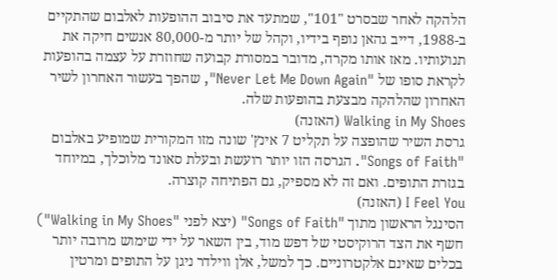הלהקה לאחר שבסרט "101", שמתעד את סיבוב ההופעות לאלבום שהתקיים ב-1988, דייב גהאן נופף בידיו, וקהל של יותר מ-80,000 אנשים חיקה את תנועותיו. מאז אותו מקרה, מדובר במסורת קבועה שחוזרת על עצמה בהופעות לקראת סופו של "Never Let Me Down Again", שהפך בעשור האחרון לשיר האחרון שהלהקה מבצעת בהופעות שלה.
Walking in My Shoes (האזנה)
גרסת השיר שהופצה על תקליט 7 אינץ' שונה מזו המקורית שמופיע באלבום "Songs of Faith". הגרסה הזו יותר רועשת ובעלת סאונד מלוכלך, במיוחד בגזרת התופים. ואם זה לא מספיק, גם הפתיחה קוצרה.
I Feel You (האזנה)
הסינגל הראשון מתוך "Songs of Faith" (יצא לפני "Walking in My Shoes") חשף את הצד הרוקיסטי של דפש מוד, בין השאר על ידי שימוש מרובה יותר בכלים שאינם אלקטרוניים. כך למשל, אלן ווילדר ניגן על התופים ומרטין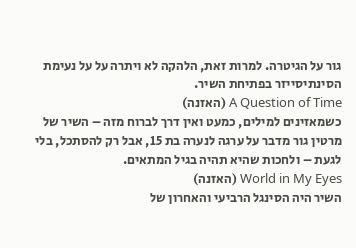גור על הגיטרה. למרות זאת, הלהקה לא ויתרה על על נעימת הסינתיסייזר בפתיחת השיר.
A Question of Time (האזנה)
כשמאזינים למילים, כמעט ואין דרך לברוח מזה – השיר של מרטין גור מדבר על ערגה לנערה בת 15, אבל רק להסתכל, בלי לגעת – ולחכות שהיא תהיה בגיל המתאים.
World in My Eyes (האזנה)
השיר היה הסינגל הרביעי והאחרון של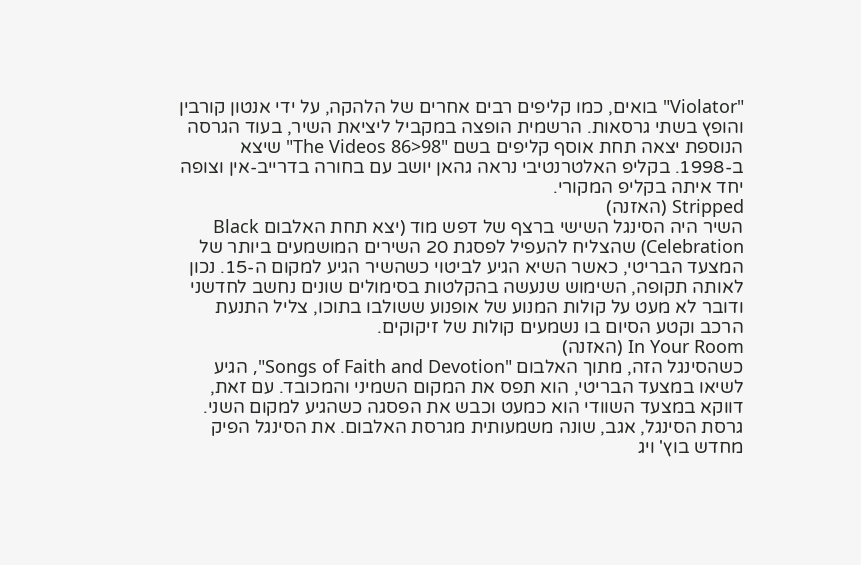"Violator" בואים, כמו קליפים רבים אחרים של הלהקה, על ידי אנטון קורבין והופץ בשתי גרסאות. הרשמית הופצה במקביל ליציאת השיר, בעוד הגרסה הנוספת יצאה תחת אוסף קליפים בשם "The Videos 86>98" שיצא ב-1998. בקליפ האלטרנטיבי נראה גהאן יושב עם בחורה בדרייב-אין וצופה יחד איתה בקליפ המקורי.
Stripped (האזנה)
השיר היה הסינגל השישי ברצף של דפש מוד (יצא תחת האלבום Black Celebration) שהצליח להעפיל לפסגת 20 השירים המושמעים ביותר של המצעד הבריטי, כאשר השיא הגיע לביטוי כשהשיר הגיע למקום ה-15. נכון לאותה תקופה, השימוש שנעשה בהקלטות בסימולים שונים נחשב לחדשני ודובר לא מעט על קולות המנוע של אופנוע ששולבו בתוכו, צליל התנעת הרכב וקטע הסיום בו נשמעים קולות של זיקוקים.
In Your Room (האזנה)
כשהסינגל הזה, מתוך האלבום "Songs of Faith and Devotion", הגיע לשיאו במצעד הבריטי, הוא תפס את המקום השמיני והמכובד. עם זאת, דווקא במצעד השוודי הוא כמעט וכבש את הפסגה כשהגיע למקום השני. גרסת הסינגל, אגב, שונה משמעותית מגרסת האלבום. את הסינגל הפיק מחדש בוץ' ויג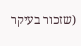(שזכור בעיקר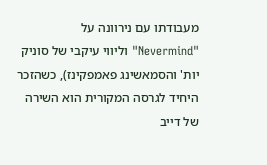מעבודתו עם נירוונה על "Nevermind" וליווי עיקבי של סוניק יות' והסמאשינג פאמפקינז), כשהזכר היחיד לגרסה המקורית הוא השירה של דייב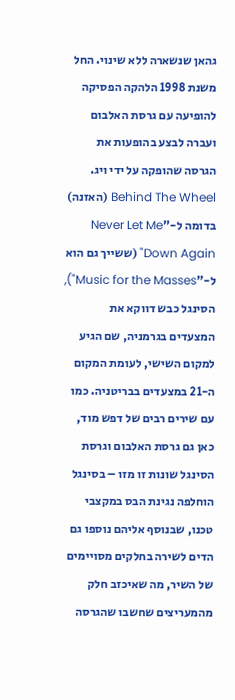גהאן שנשארה ללא שינוי. החל משנת 1998 הלהקה הפסיקה להופיעה עם גרסת האלבום ועברה לבצע בהופעות את הגרסה שהופקה על ידי ויג.
Behind The Wheel (האזנה)
בדומה ל-"Never Let Me Down Again" (ששייך גם הוא ל-"Music for the Masses"), הסינגל כבש דווקא את המצעדים בגרמניה, שם הגיע למקום השישי, לעומת המקום ה-21 במצעדים בבריטניה. כמו עם שירים רבים של דפש מוד, כאן גם גרסת האלבום וגרסת הסינגל שונות זו מזו – בסינגל הוחלפה נגינת הבס במקצבי טכנו, שבנוסף אליהם נוספו גם הדים לשירה בחלקים מסויימים של השיר, מה שאיכזב חלק מהמעריצים שחשבו שהגרסה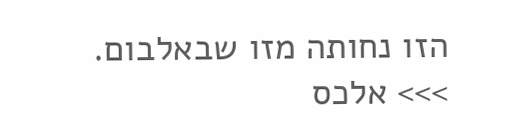הזו נחותה מזו שבאלבום.
>>> אלכס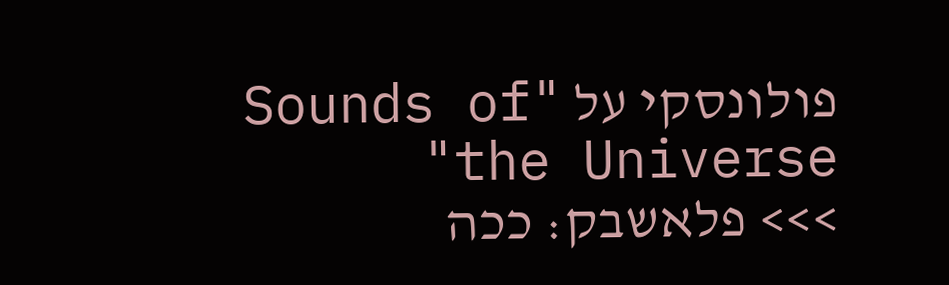פולונסקי על "Sounds of the Universe"
>>> פלאשבק: ככה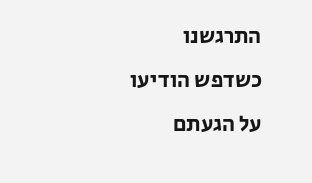התרגשנו כשדפש הודיעו על הגעתם